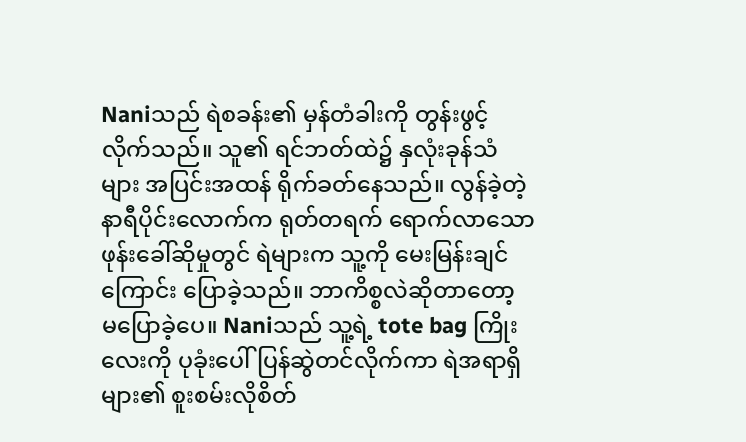Naniသည် ရဲစခန်း၏ မှန်တံခါးကို တွန်းဖွင့်လိုက်သည်။ သူ၏ ရင်ဘတ်ထဲ၌ နှလုံးခုန်သံများ အပြင်းအထန် ရိုက်ခတ်နေသည်။ လွန်ခဲ့တဲ့နာရီပိုင်းလောက်က ရုတ်တရက် ရောက်လာသော ဖုန်းခေါ်ဆိုမှုတွင် ရဲများက သူ့ကို မေးမြန်းချင်ကြောင်း ပြောခဲ့သည်။ ဘာကိစ္စလဲဆိုတာတော့ မပြောခဲ့ပေ။ Naniသည် သူ့ရဲ့ tote bag ကြိုးလေးကို ပုခုံးပေါ်ပြန်ဆွဲတင်လိုက်ကာ ရဲအရာရှိများ၏ စူးစမ်းလိုစိတ်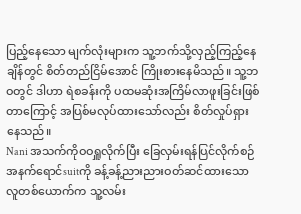ပြည့်နေသော မျက်လုံးများက သူ့ဘက်သို့လှည့်ကြည့်နေချိန်တွင် စိတ်တည်ငြိမ်အောင် ကြိုးစားနေမိသည်။ သူ့ဘဝတွင် ဒါဟာ ရဲစခန်းကို ပထမဆုံးအကြိမ်လာဖူးခြင်းဖြစ်တာကြောင့် အပြစ်မလုပ်ထားသော်လည်း စိတ်လှုပ်ရှားနေသည်။
Nani အသက်ကိုဝဝရှူလိုက်ပြီး ခြေလှမ်းရန်ပြင်လိုက်စဉ် အနက်ရောင်suitကို ခန့်ခန့်ညားညားဝတ်ဆင်ထားသော လူတစ်ယောက်က သူ့လမ်း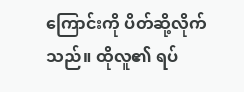ကြောင်းကို ပိတ်ဆို့လိုက်သည်။ ထိုလူ၏ ရပ်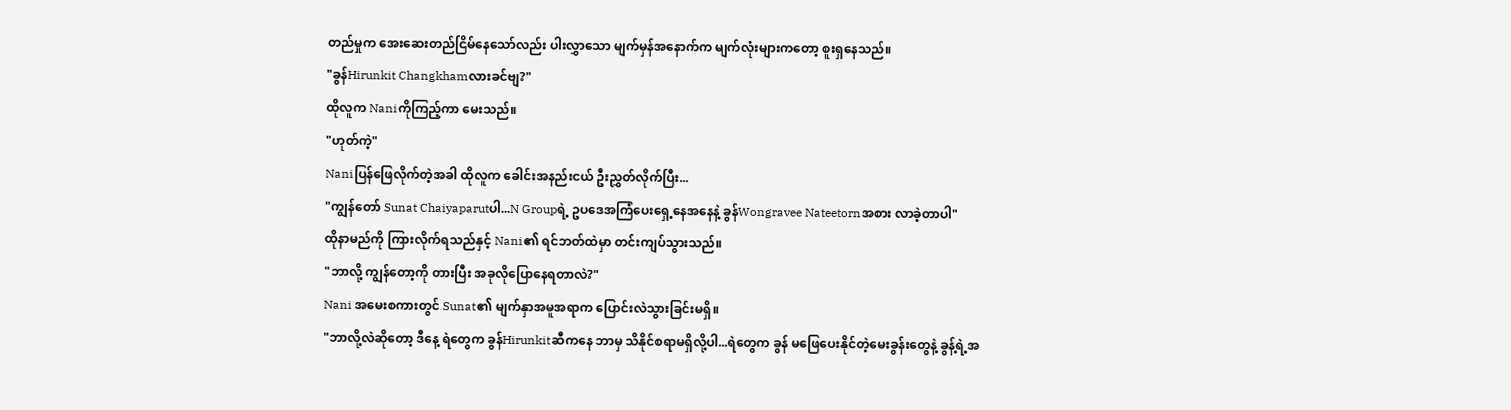တည်မှုက အေးဆေးတည်ငြိမ်နေသော်လည်း ပါးလွှာသော မျက်မှန်အနောက်က မျက်လုံးများကတော့ စူးရှနေသည်။
"ခွန်Hirunkit Changkhamလားခင်ဗျ?"
ထိုလူက Naniကိုကြည့်ကာ မေးသည်။
"ဟုတ်ကဲ့"
Naniပြန်ဖြေလိုက်တဲ့အခါ ထိုလူက ခေါင်းအနည်းငယ် ဦးညွှတ်လိုက်ပြီး...
"ကျွန်တော် Sunat Chaiyaparutပါ...N Groupရဲ့ ဥပဒေအကြံပေးရှေ့နေအနေနဲ့ ခွန်Wongravee Nateetornအစား လာခဲ့တာပါ"
ထိုနာမည်ကို ကြားလိုက်ရသည်နှင့် Nani၏ ရင်ဘတ်ထဲမှာ တင်းကျပ်သွားသည်။
"ဘာလို့ ကျွန်တော့ကို တားပြီး အခုလိုပြောနေရတာလဲ?"
Nani အမေးစကားတွင် Sunat၏ မျက်နှာအမူအရာက ပြောင်းလဲသွားခြင်းမရှိ။
"ဘာလို့လဲဆိုတော့ ဒီနေ့ ရဲတွေက ခွန်Hirunkitဆီကနေ ဘာမှ သိနိုင်စရာမရှိလို့ပါ...ရဲတွေက ခွန် မဖြေပေးနိုင်တဲ့မေးခွန်းတွေနဲ့ ခွန့်ရဲ့အ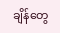ချိန်တွေ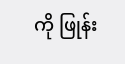ကို ဖြုန်း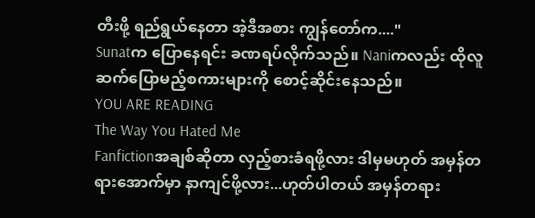တီးဖို့ ရည်ရွယ်နေတာ အဲ့ဒီအစား ကျွန်တော်က...."
Sunatက ပြောနေရင်း ခဏရပ်လိုက်သည်။ Naniကလည်း ထိုလူဆက်ပြောမည့်စကားများကို စောင့်ဆိုင်းနေသည်။
YOU ARE READING
The Way You Hated Me
Fanfictionအချစ်ဆိုတာ လှည့်စားခံရဖို့လား ဒါမှမဟုတ် အမှန်တရားအောက်မှာ နာကျင်ဖို့လား...ဟုတ်ပါတယ် အမှန်တရား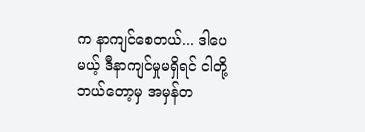က နာကျင်စေတယ်... ဒါပေမယ့် ဒီနာကျင်မှုမရှိရင် ငါတို့ဘယ်တော့မှ အမှန်တ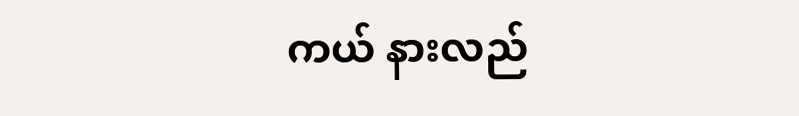ကယ် နားလည်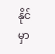နိုင်မှာ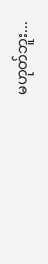မဟုတ်ဘူး...